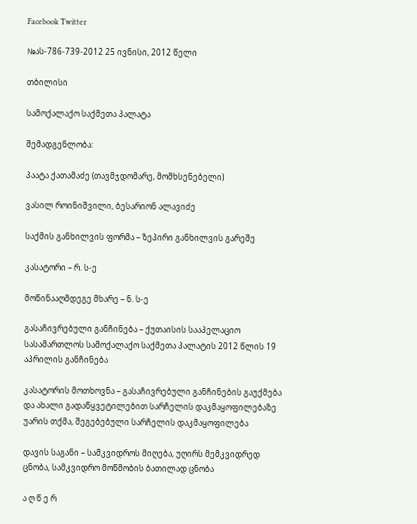Facebook Twitter

№ას-786-739-2012 25 ივნისი, 2012 წელი

თბილისი

სამოქალაქო საქმეთა პალატა

შემადგენლობა:

პაატა ქათამაძე (თავმჯდომარე, მომხსენებელი)

ვასილ როინიშვილი, ბესარიონ ალავიძე

საქმის განხილვის ფორმა – ზეპირი განხილვის გარეშე

კასატორი – რ. ს-ე

მოწინააღმდეგე მხარე – ნ. ს-ე

გასაჩივრებული განჩინება – ქუთაისის სააპელაციო სასამართლოს სამოქალაქო საქმეთა პალატის 2012 წლის 19 აპრილის განჩინება

კასატორის მოთხოვნა – გასაჩივრებული განჩინების გაუქმება და ახალი გადაწყვეტილებით სარჩელის დაკმაყოფილებაზე უარის თქმა, შეგებებული სარჩელის დაკმაყოფილება

დავის საგანი – სამკვიდროს მიღება, უღირს მემკვიდრედ ცნობა, სამკვიდრო მოწმობის ბათილად ცნობა

ა ღ წ ე რ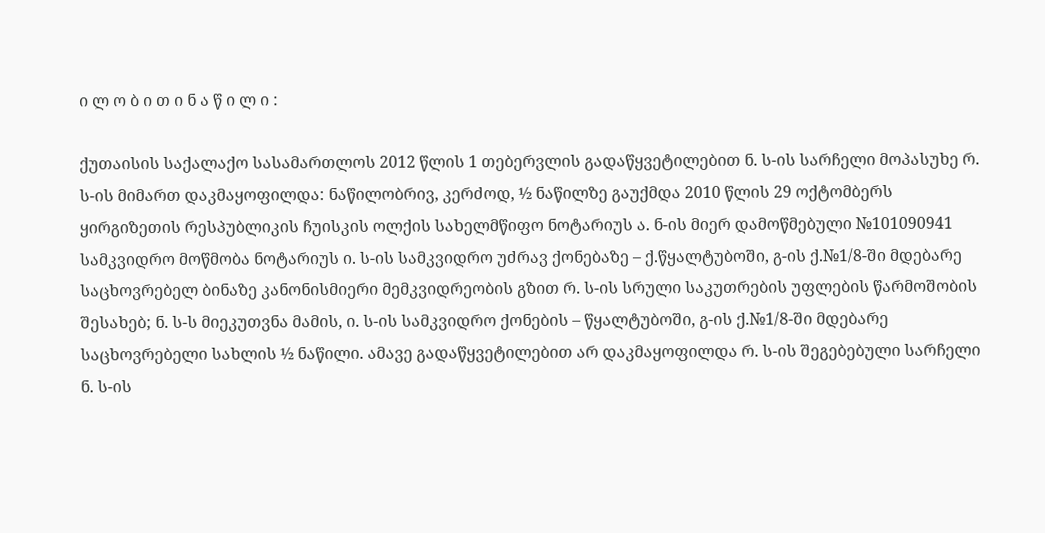ი ლ ო ბ ი თ ი ნ ა წ ი ლ ი :

ქუთაისის საქალაქო სასამართლოს 2012 წლის 1 თებერვლის გადაწყვეტილებით ნ. ს-ის სარჩელი მოპასუხე რ. ს-ის მიმართ დაკმაყოფილდა: ნაწილობრივ, კერძოდ, ½ ნაწილზე გაუქმდა 2010 წლის 29 ოქტომბერს ყირგიზეთის რესპუბლიკის ჩუისკის ოლქის სახელმწიფო ნოტარიუს ა. ნ-ის მიერ დამოწმებული №101090941 სამკვიდრო მოწმობა ნოტარიუს ი. ს-ის სამკვიდრო უძრავ ქონებაზე – ქ.წყალტუბოში, გ-ის ქ.№1/8-ში მდებარე საცხოვრებელ ბინაზე კანონისმიერი მემკვიდრეობის გზით რ. ს-ის სრული საკუთრების უფლების წარმოშობის შესახებ; ნ. ს-ს მიეკუთვნა მამის, ი. ს-ის სამკვიდრო ქონების – წყალტუბოში, გ-ის ქ.№1/8-ში მდებარე საცხოვრებელი სახლის ½ ნაწილი. ამავე გადაწყვეტილებით არ დაკმაყოფილდა რ. ს-ის შეგებებული სარჩელი ნ. ს-ის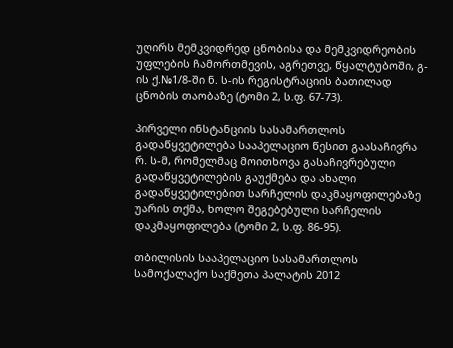უღირს მემკვიდრედ ცნობისა და მემკვიდრეობის უფლების ჩამორთმევის, აგრეთვე, წყალტუბოში, გ-ის ქ.№1/8-ში ნ. ს-ის რეგისტრაციის ბათილად ცნობის თაობაზე (ტომი 2, ს.ფ. 67-73).

პირველი ინსტანციის სასამართლოს გადაწყვეტილება სააპელაციო წესით გაასაჩივრა რ. ს-მ, რომელმაც მოითხოვა გასაჩივრებული გადაწყვეტილების გაუქმება და ახალი გადაწყვეტილებით სარჩელის დაკმაყოფილებაზე უარის თქმა, ხოლო შეგებებული სარჩელის დაკმაყოფილება (ტომი 2, ს.ფ. 86-95).

თბილისის სააპელაციო სასამართლოს სამოქალაქო საქმეთა პალატის 2012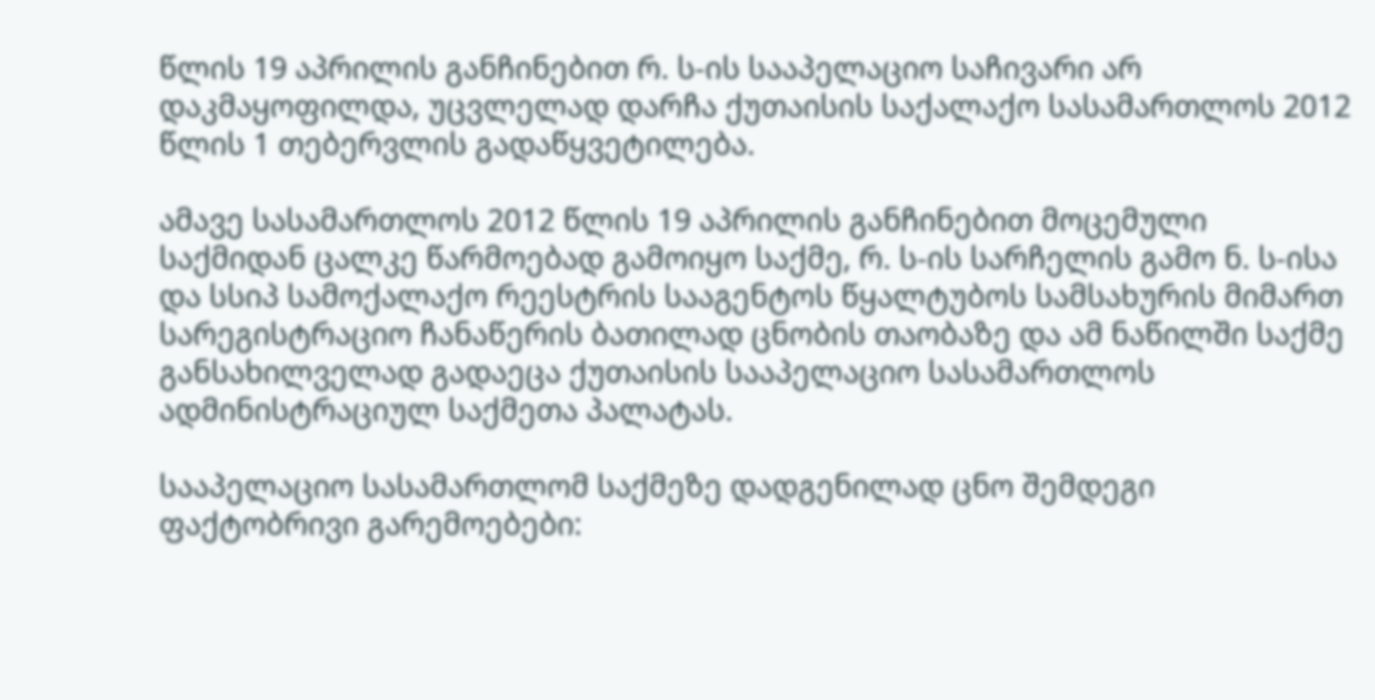წლის 19 აპრილის განჩინებით რ. ს-ის სააპელაციო საჩივარი არ დაკმაყოფილდა, უცვლელად დარჩა ქუთაისის საქალაქო სასამართლოს 2012 წლის 1 თებერვლის გადაწყვეტილება.

ამავე სასამართლოს 2012 წლის 19 აპრილის განჩინებით მოცემული საქმიდან ცალკე წარმოებად გამოიყო საქმე, რ. ს-ის სარჩელის გამო ნ. ს-ისა და სსიპ სამოქალაქო რეესტრის სააგენტოს წყალტუბოს სამსახურის მიმართ სარეგისტრაციო ჩანაწერის ბათილად ცნობის თაობაზე და ამ ნაწილში საქმე განსახილველად გადაეცა ქუთაისის სააპელაციო სასამართლოს ადმინისტრაციულ საქმეთა პალატას.

სააპელაციო სასამართლომ საქმეზე დადგენილად ცნო შემდეგი ფაქტობრივი გარემოებები: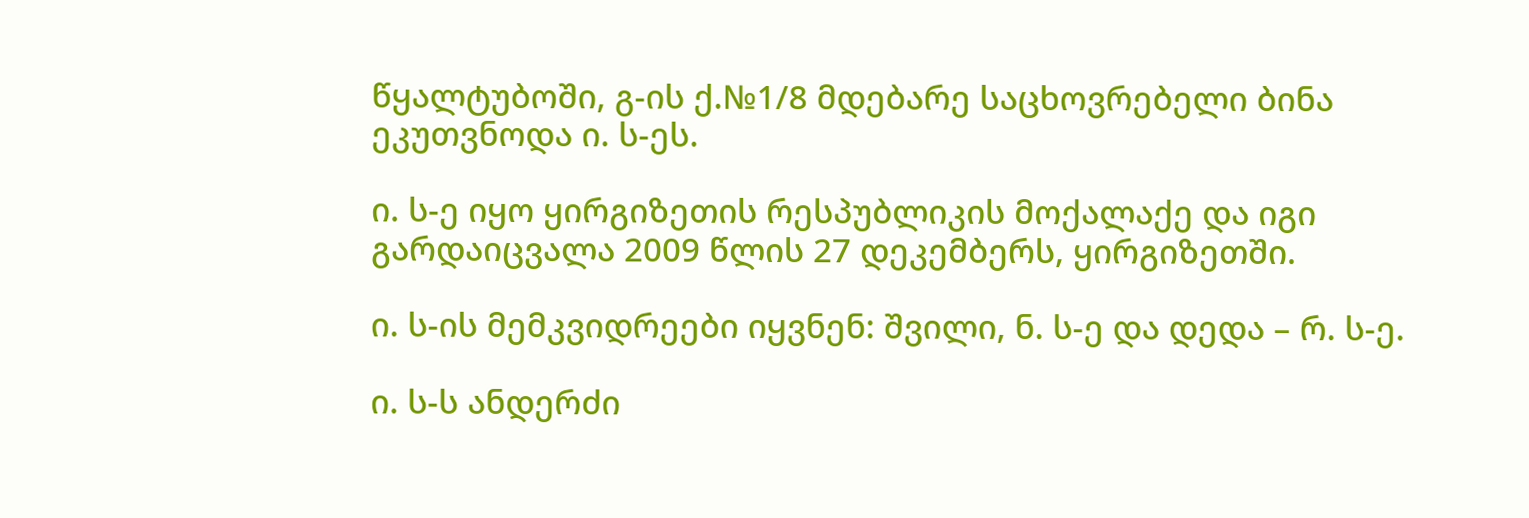წყალტუბოში, გ-ის ქ.№1/8 მდებარე საცხოვრებელი ბინა ეკუთვნოდა ი. ს-ეს.

ი. ს-ე იყო ყირგიზეთის რესპუბლიკის მოქალაქე და იგი გარდაიცვალა 2009 წლის 27 დეკემბერს, ყირგიზეთში.

ი. ს-ის მემკვიდრეები იყვნენ: შვილი, ნ. ს-ე და დედა – რ. ს-ე.

ი. ს-ს ანდერძი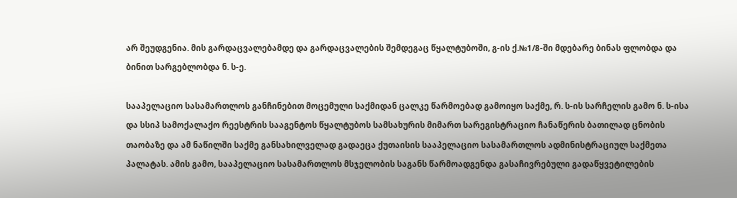არ შეუდგენია. მის გარდაცვალებამდე და გარდაცვალების შემდეგაც წყალტუბოში, გ-ის ქ.№1/8-ში მდებარე ბინას ფლობდა და ბინით სარგებლობდა ნ. ს-ე.

სააპელაციო სასამართლოს განჩინებით მოცემული საქმიდან ცალკე წარმოებად გამოიყო საქმე, რ. ს-ის სარჩელის გამო ნ. ს-ისა და სსიპ სამოქალაქო რეესტრის სააგენტოს წყალტუბოს სამსახურის მიმართ სარეგისტრაციო ჩანაწერის ბათილად ცნობის თაობაზე და ამ ნაწილში საქმე განსახილველად გადაეცა ქუთაისის სააპელაციო სასამართლოს ადმინისტრაციულ საქმეთა პალატას. ამის გამო, სააპელაციო სასამართლოს მსჯელობის საგანს წარმოადგენდა გასაჩივრებული გადაწყვეტილების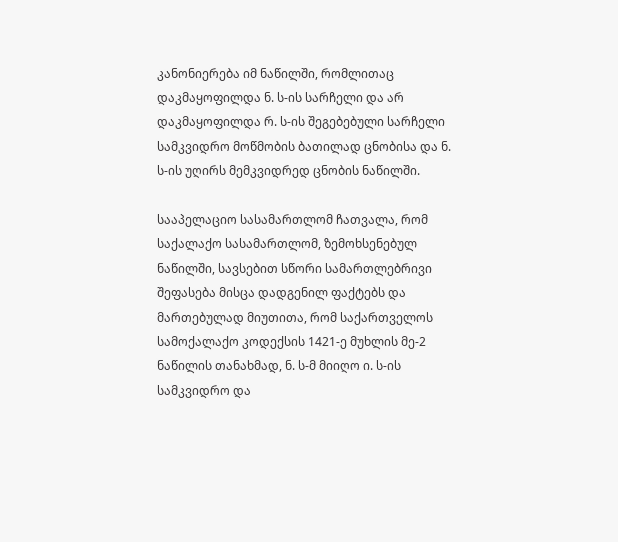კანონიერება იმ ნაწილში, რომლითაც დაკმაყოფილდა ნ. ს-ის სარჩელი და არ დაკმაყოფილდა რ. ს-ის შეგებებული სარჩელი სამკვიდრო მოწმობის ბათილად ცნობისა და ნ. ს-ის უღირს მემკვიდრედ ცნობის ნაწილში.

სააპელაციო სასამართლომ ჩათვალა, რომ საქალაქო სასამართლომ, ზემოხსენებულ ნაწილში, სავსებით სწორი სამართლებრივი შეფასება მისცა დადგენილ ფაქტებს და მართებულად მიუთითა, რომ საქართველოს სამოქალაქო კოდექსის 1421-ე მუხლის მე-2 ნაწილის თანახმად, ნ. ს-მ მიიღო ი. ს-ის სამკვიდრო და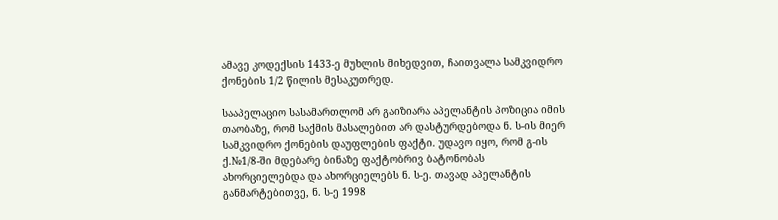ამავე კოდექსის 1433-ე მუხლის მიხედვით, ჩაითვალა სამკვიდრო ქონების 1/2 წილის მესაკუთრედ.

სააპელაციო სასამართლომ არ გაიზიარა აპელანტის პოზიცია იმის თაობაზე, რომ საქმის მასალებით არ დასტურდებოდა ნ. ს-ის მიერ სამკვიდრო ქონების დაუფლების ფაქტი. უდავო იყო, რომ გ-ის ქ.№1/8-ში მდებარე ბინაზე ფაქტობრივ ბატონობას ახორციელებდა და ახორციელებს ნ. ს-ე. თავად აპელანტის განმარტებითვე, ნ. ს-ე 1998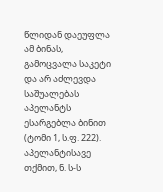წლიდან დაეუფლა ამ ბინას, გამოცვალა საკეტი და არ აძლევდა საშუალებას აპელანტს ესარგებლა ბინით (ტომი 1, ს.ფ. 222). აპელანტისავე თქმით, ნ. ს-ს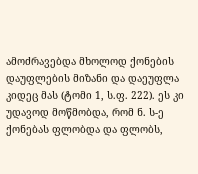ამოძრავებდა მხოლოდ ქონების დაუფლების მიზანი და დაეუფლა კიდეც მას (ტომი 1, ს.ფ. 222). ეს კი უდავოდ მოწმობდა, რომ ნ. ს-ე ქონებას ფლობდა და ფლობს,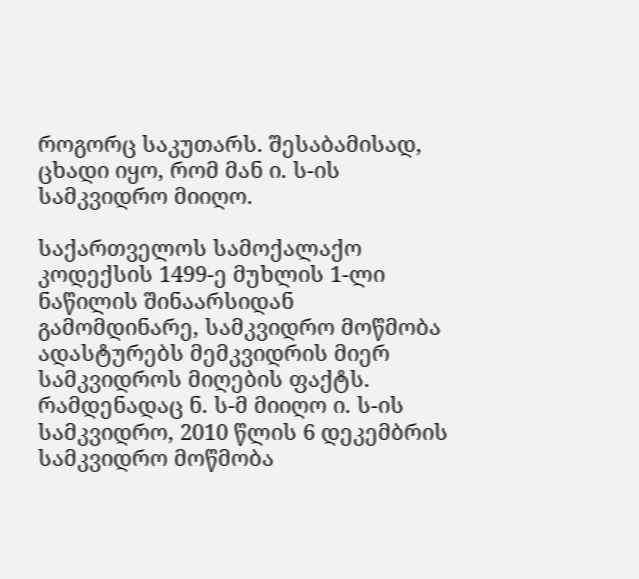როგორც საკუთარს. შესაბამისად, ცხადი იყო, რომ მან ი. ს-ის სამკვიდრო მიიღო.

საქართველოს სამოქალაქო კოდექსის 1499-ე მუხლის 1-ლი ნაწილის შინაარსიდან გამომდინარე, სამკვიდრო მოწმობა ადასტურებს მემკვიდრის მიერ სამკვიდროს მიღების ფაქტს. რამდენადაც ნ. ს-მ მიიღო ი. ს-ის სამკვიდრო, 2010 წლის 6 დეკემბრის სამკვიდრო მოწმობა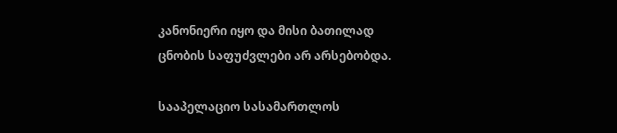კანონიერი იყო და მისი ბათილად ცნობის საფუძვლები არ არსებობდა.

სააპელაციო სასამართლოს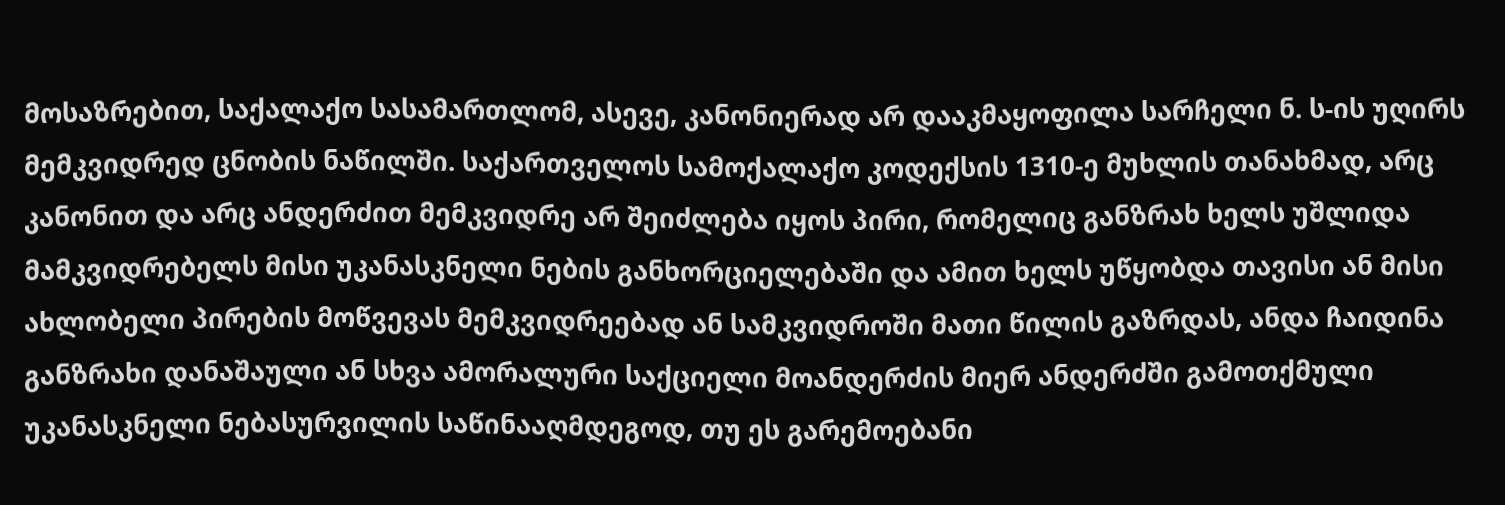მოსაზრებით, საქალაქო სასამართლომ, ასევე, კანონიერად არ დააკმაყოფილა სარჩელი ნ. ს-ის უღირს მემკვიდრედ ცნობის ნაწილში. საქართველოს სამოქალაქო კოდექსის 1310-ე მუხლის თანახმად, არც კანონით და არც ანდერძით მემკვიდრე არ შეიძლება იყოს პირი, რომელიც განზრახ ხელს უშლიდა მამკვიდრებელს მისი უკანასკნელი ნების განხორციელებაში და ამით ხელს უწყობდა თავისი ან მისი ახლობელი პირების მოწვევას მემკვიდრეებად ან სამკვიდროში მათი წილის გაზრდას, ანდა ჩაიდინა განზრახი დანაშაული ან სხვა ამორალური საქციელი მოანდერძის მიერ ანდერძში გამოთქმული უკანასკნელი ნებასურვილის საწინააღმდეგოდ, თუ ეს გარემოებანი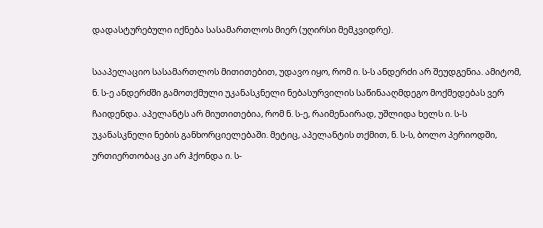დადასტურებული იქნება სასამართლოს მიერ (უღირსი მემკვიდრე).

სააპელაციო სასამართლოს მითითებით, უდავო იყო, რომ ი. ს-ს ანდერძი არ შეუდგენია. ამიტომ, ნ. ს-ე ანდერძში გამოთქმული უკანასკნელი ნებასურვილის საწინააღმდეგო მოქმედებას ვერ ჩაიდენდა. აპელანტს არ მიუთითებია, რომ ნ. ს-ე, რაიმენაირად, უშლიდა ხელს ი. ს-ს უკანასკნელი ნების განხორციელებაში. მეტიც, აპელანტის თქმით, ნ. ს-ს, ბოლო პერიოდში, ურთიერთობაც კი არ ჰქონდა ი. ს-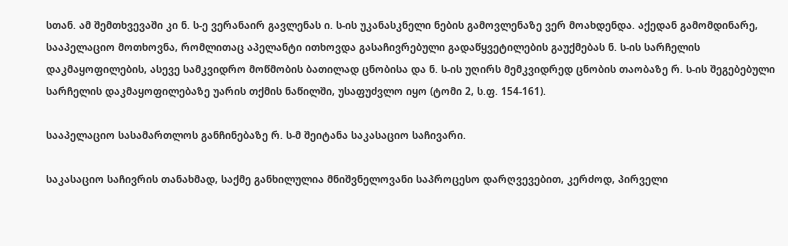სთან. ამ შემთხვევაში კი ნ. ს-ე ვერანაირ გავლენას ი. ს-ის უკანასკნელი ნების გამოვლენაზე ვერ მოახდენდა. აქედან გამომდინარე, სააპელაციო მოთხოვნა, რომლითაც აპელანტი ითხოვდა გასაჩივრებული გადაწყვეტილების გაუქმებას ნ. ს-ის სარჩელის დაკმაყოფილების, ასევე სამკვიდრო მოწმობის ბათილად ცნობისა და ნ. ს-ის უღირს მემკვიდრედ ცნობის თაობაზე რ. ს-ის შეგებებული სარჩელის დაკმაყოფილებაზე უარის თქმის ნაწილში, უსაფუძვლო იყო (ტომი 2, ს.ფ. 154-161).

სააპელაციო სასამართლოს განჩინებაზე რ. ს-მ შეიტანა საკასაციო საჩივარი.

საკასაციო საჩივრის თანახმად, საქმე განხილულია მნიშვნელოვანი საპროცესო დარღვევებით, კერძოდ, პირველი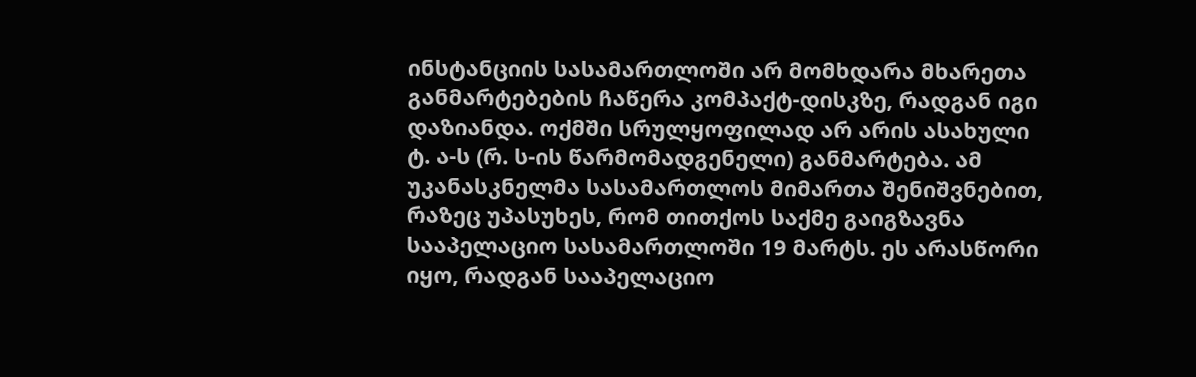ინსტანციის სასამართლოში არ მომხდარა მხარეთა განმარტებების ჩაწერა კომპაქტ-დისკზე, რადგან იგი დაზიანდა. ოქმში სრულყოფილად არ არის ასახული ტ. ა-ს (რ. ს-ის წარმომადგენელი) განმარტება. ამ უკანასკნელმა სასამართლოს მიმართა შენიშვნებით, რაზეც უპასუხეს, რომ თითქოს საქმე გაიგზავნა სააპელაციო სასამართლოში 19 მარტს. ეს არასწორი იყო, რადგან სააპელაციო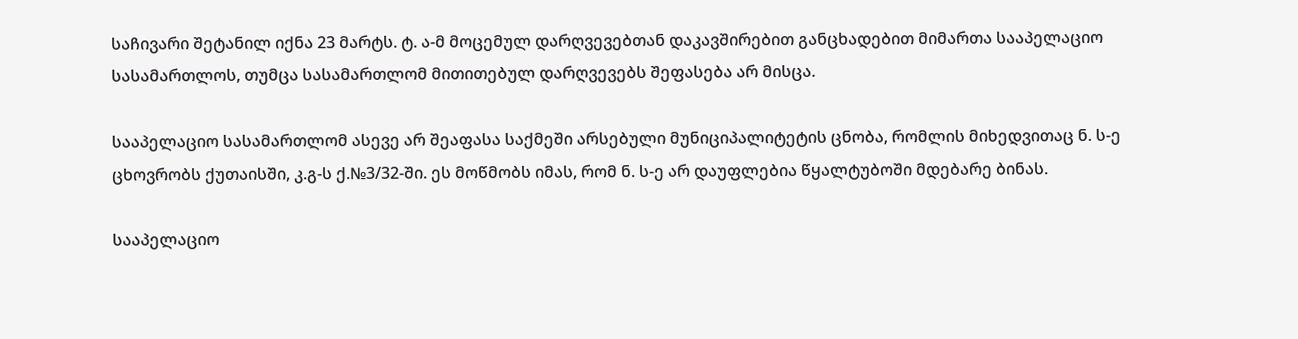საჩივარი შეტანილ იქნა 23 მარტს. ტ. ა-მ მოცემულ დარღვევებთან დაკავშირებით განცხადებით მიმართა სააპელაციო სასამართლოს, თუმცა სასამართლომ მითითებულ დარღვევებს შეფასება არ მისცა.

სააპელაციო სასამართლომ ასევე არ შეაფასა საქმეში არსებული მუნიციპალიტეტის ცნობა, რომლის მიხედვითაც ნ. ს-ე ცხოვრობს ქუთაისში, კ.გ-ს ქ.№3/32-ში. ეს მოწმობს იმას, რომ ნ. ს-ე არ დაუფლებია წყალტუბოში მდებარე ბინას.

სააპელაციო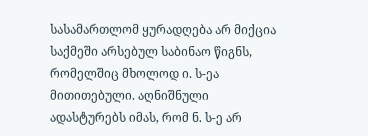სასამართლომ ყურადღება არ მიქცია საქმეში არსებულ საბინაო წიგნს, რომელშიც მხოლოდ ი. ს-ეა მითითებული. აღნიშნული ადასტურებს იმას, რომ ნ. ს-ე არ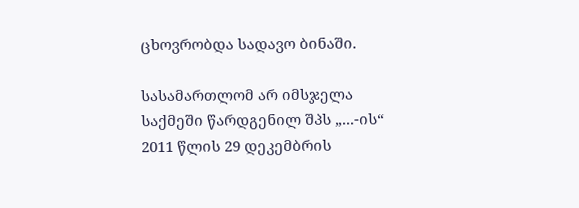ცხოვრობდა სადავო ბინაში.

სასამართლომ არ იმსჯელა საქმეში წარდგენილ შპს „...-ის“ 2011 წლის 29 დეკემბრის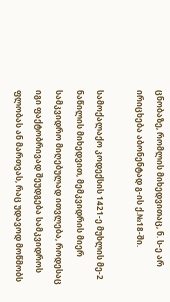ცნობაზე, რომლის მიხედვითაც, ნ. ს-ე არ ირიცხება აბონენტად გ-ის ქ.№18-ში.

სამოქალაქო კოდექსის 1421-ე მუხლის მე-2 ნაწილის მიხედვით, მემკვიდრის მიერ სამკვიდრო მიღებულად ითვლება, როდესაც იგი ფაქტობრივად შეუდგება სამკვიდროს ფლობას ან მართვას, რაც უდავოდ მოწმობს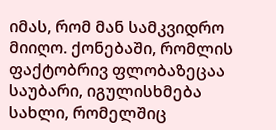იმას, რომ მან სამკვიდრო მიიღო. ქონებაში, რომლის ფაქტობრივ ფლობაზეცაა საუბარი, იგულისხმება სახლი, რომელშიც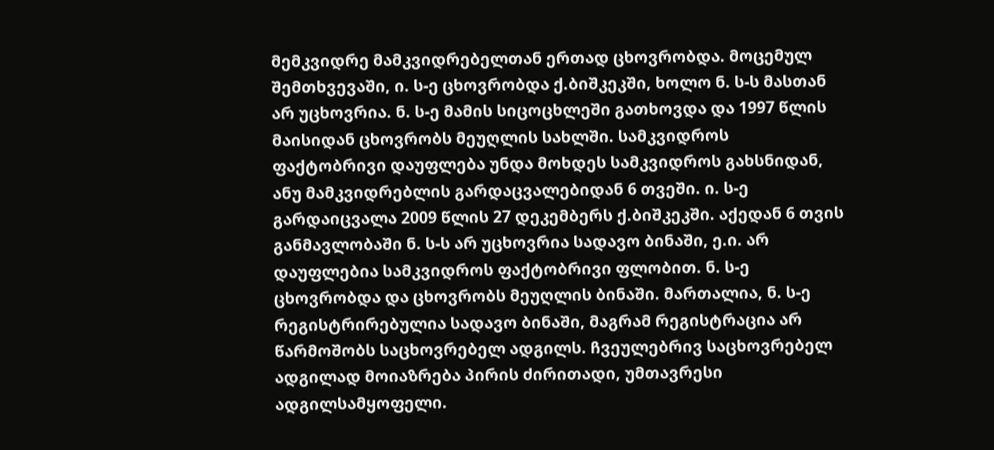მემკვიდრე მამკვიდრებელთან ერთად ცხოვრობდა. მოცემულ შემთხვევაში, ი. ს-ე ცხოვრობდა ქ.ბიშკეკში, ხოლო ნ. ს-ს მასთან არ უცხოვრია. ნ. ს-ე მამის სიცოცხლეში გათხოვდა და 1997 წლის მაისიდან ცხოვრობს მეუღლის სახლში. სამკვიდროს ფაქტობრივი დაუფლება უნდა მოხდეს სამკვიდროს გახსნიდან, ანუ მამკვიდრებლის გარდაცვალებიდან 6 თვეში. ი. ს-ე გარდაიცვალა 2009 წლის 27 დეკემბერს ქ.ბიშკეკში. აქედან 6 თვის განმავლობაში ნ. ს-ს არ უცხოვრია სადავო ბინაში, ე.ი. არ დაუფლებია სამკვიდროს ფაქტობრივი ფლობით. ნ. ს-ე ცხოვრობდა და ცხოვრობს მეუღლის ბინაში. მართალია, ნ. ს-ე რეგისტრირებულია სადავო ბინაში, მაგრამ რეგისტრაცია არ წარმოშობს საცხოვრებელ ადგილს. ჩვეულებრივ საცხოვრებელ ადგილად მოიაზრება პირის ძირითადი, უმთავრესი ადგილსამყოფელი.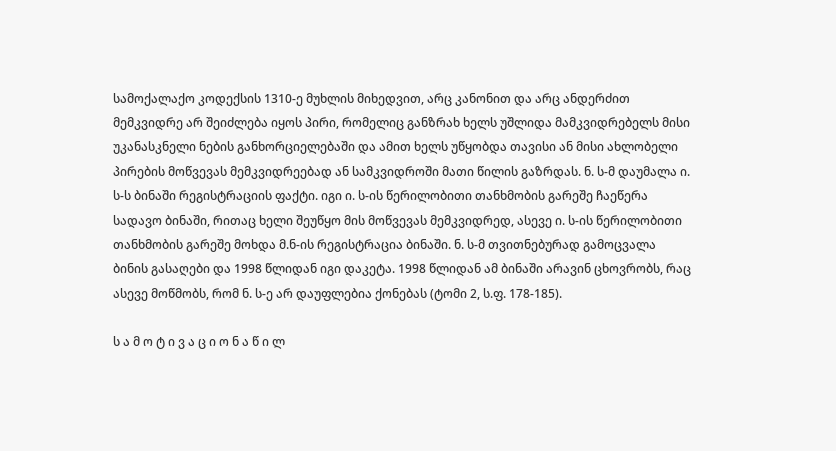სამოქალაქო კოდექსის 1310-ე მუხლის მიხედვით, არც კანონით და არც ანდერძით მემკვიდრე არ შეიძლება იყოს პირი, რომელიც განზრახ ხელს უშლიდა მამკვიდრებელს მისი უკანასკნელი ნების განხორციელებაში და ამით ხელს უწყობდა თავისი ან მისი ახლობელი პირების მოწვევას მემკვიდრეებად ან სამკვიდროში მათი წილის გაზრდას. ნ. ს-მ დაუმალა ი. ს-ს ბინაში რეგისტრაციის ფაქტი. იგი ი. ს-ის წერილობითი თანხმობის გარეშე ჩაეწერა სადავო ბინაში, რითაც ხელი შეუწყო მის მოწვევას მემკვიდრედ, ასევე ი. ს-ის წერილობითი თანხმობის გარეშე მოხდა მ.ნ-ის რეგისტრაცია ბინაში. ნ. ს-მ თვითნებურად გამოცვალა ბინის გასაღები და 1998 წლიდან იგი დაკეტა. 1998 წლიდან ამ ბინაში არავინ ცხოვრობს, რაც ასევე მოწმობს, რომ ნ. ს-ე არ დაუფლებია ქონებას (ტომი 2, ს.ფ. 178-185).

ს ა მ ო ტ ი ვ ა ც ი ო ნ ა წ ი ლ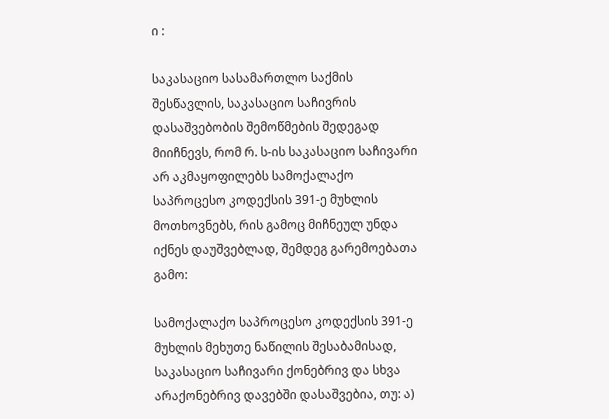ი :

საკასაციო სასამართლო საქმის შესწავლის, საკასაციო საჩივრის დასაშვებობის შემოწმების შედეგად მიიჩნევს, რომ რ. ს-ის საკასაციო საჩივარი არ აკმაყოფილებს სამოქალაქო საპროცესო კოდექსის 391-ე მუხლის მოთხოვნებს, რის გამოც მიჩნეულ უნდა იქნეს დაუშვებლად, შემდეგ გარემოებათა გამო:

სამოქალაქო საპროცესო კოდექსის 391-ე მუხლის მეხუთე ნაწილის შესაბამისად, საკასაციო საჩივარი ქონებრივ და სხვა არაქონებრივ დავებში დასაშვებია, თუ: ა)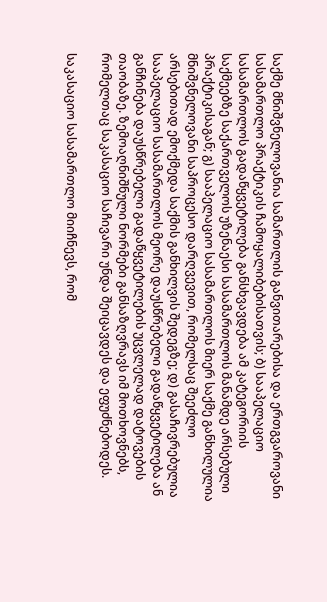საქმე მნიშვნელოვანია სამართლის განვითარებისა და ერთგვაროვანი სასამართლო პრაქტიკის ჩამოყალიბებისათვის; ბ) სააპელაციო სასამართლოს გადაწყვეტილება განსხვავდება ამ კატეგორიის საქმეებზე საქართველოს უზენაესი სასამართლოს მანამდე არსებული პრაქტიკისაგან; გ) სააპელაციო სასამართლოს მიერ საქმე განხილულია მნიშვნელოვანი საპროცესო დარღვევით, რომელსაც შეეძლო არსებითად ემოქმედა საქმის განხილვის შედეგზე; დ) გასაჩივრებულია სააპელაციო სასამართლოს მეორე დაუსწრებელი გადაწყვეტილება ან განჩინება დაუსწრებელი გადაწყვეტილების უცვლელად დატოვების თაობაზე. ზემოაღნიშნული ნორმები განსაზღვრავს იმ მოთხოვნებს, რომელთაც საკასაციო საჩივარი უნდა შეიცავდეს და ეფუძნებოდეს.

საკასაციო სასამართლო მიიჩნევს, რომ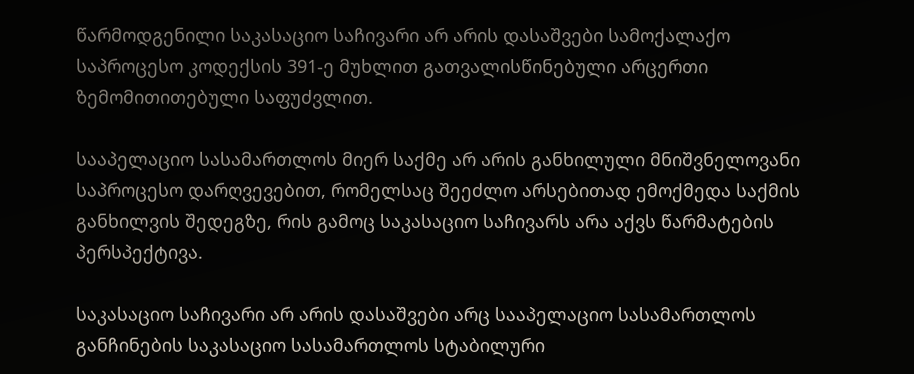წარმოდგენილი საკასაციო საჩივარი არ არის დასაშვები სამოქალაქო საპროცესო კოდექსის 391-ე მუხლით გათვალისწინებული არცერთი ზემომითითებული საფუძვლით.

სააპელაციო სასამართლოს მიერ საქმე არ არის განხილული მნიშვნელოვანი საპროცესო დარღვევებით, რომელსაც შეეძლო არსებითად ემოქმედა საქმის განხილვის შედეგზე, რის გამოც საკასაციო საჩივარს არა აქვს წარმატების პერსპექტივა.

საკასაციო საჩივარი არ არის დასაშვები არც სააპელაციო სასამართლოს განჩინების საკასაციო სასამართლოს სტაბილური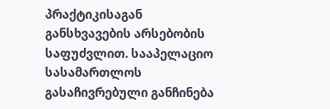პრაქტიკისაგან განსხვავების არსებობის საფუძვლით. სააპელაციო სასამართლოს გასაჩივრებული განჩინება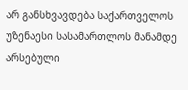არ განსხვავდება საქართველოს უზენაესი სასამართლოს მანამდე არსებული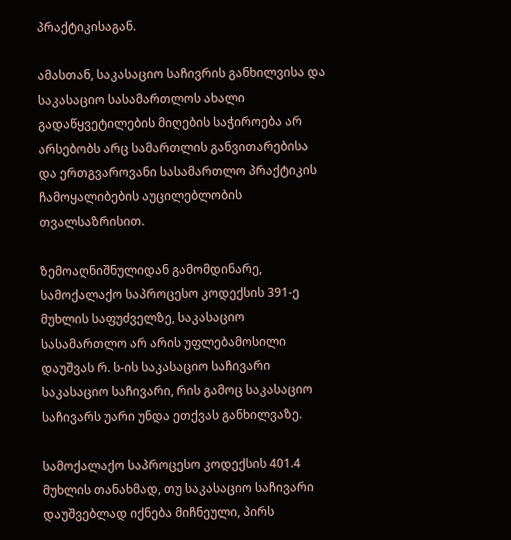პრაქტიკისაგან.

ამასთან, საკასაციო საჩივრის განხილვისა და საკასაციო სასამართლოს ახალი გადაწყვეტილების მიღების საჭიროება არ არსებობს არც სამართლის განვითარებისა და ერთგვაროვანი სასამართლო პრაქტიკის ჩამოყალიბების აუცილებლობის თვალსაზრისით.

ზემოაღნიშნულიდან გამომდინარე, სამოქალაქო საპროცესო კოდექსის 391-ე მუხლის საფუძველზე, საკასაციო სასამართლო არ არის უფლებამოსილი დაუშვას რ. ს-ის საკასაციო საჩივარი საკასაციო საჩივარი, რის გამოც საკასაციო საჩივარს უარი უნდა ეთქვას განხილვაზე.

სამოქალაქო საპროცესო კოდექსის 401.4 მუხლის თანახმად, თუ საკასაციო საჩივარი დაუშვებლად იქნება მიჩნეული, პირს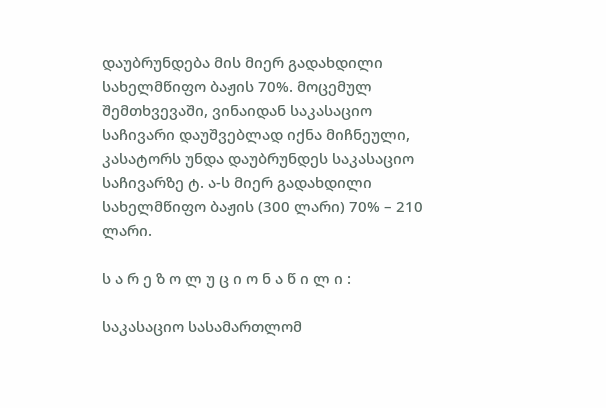დაუბრუნდება მის მიერ გადახდილი სახელმწიფო ბაჟის 70%. მოცემულ შემთხვევაში, ვინაიდან საკასაციო საჩივარი დაუშვებლად იქნა მიჩნეული, კასატორს უნდა დაუბრუნდეს საკასაციო საჩივარზე ტ. ა-ს მიერ გადახდილი სახელმწიფო ბაჟის (300 ლარი) 70% – 210 ლარი.

ს ა რ ე ზ ო ლ უ ც ი ო ნ ა წ ი ლ ი :

საკასაციო სასამართლომ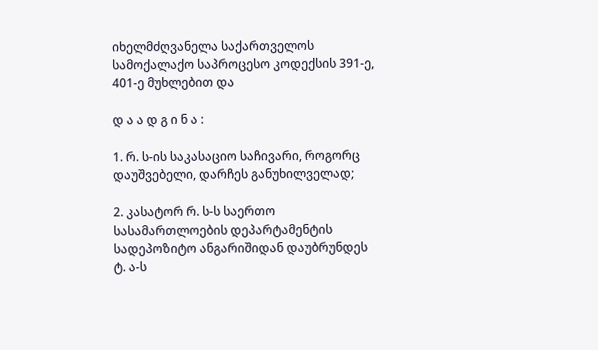იხელმძღვანელა საქართველოს სამოქალაქო საპროცესო კოდექსის 391-ე, 401-ე მუხლებით და

დ ა ა დ გ ი ნ ა :

1. რ. ს-ის საკასაციო საჩივარი, როგორც დაუშვებელი, დარჩეს განუხილველად;

2. კასატორ რ. ს-ს საერთო სასამართლოების დეპარტამენტის სადეპოზიტო ანგარიშიდან დაუბრუნდეს ტ. ა-ს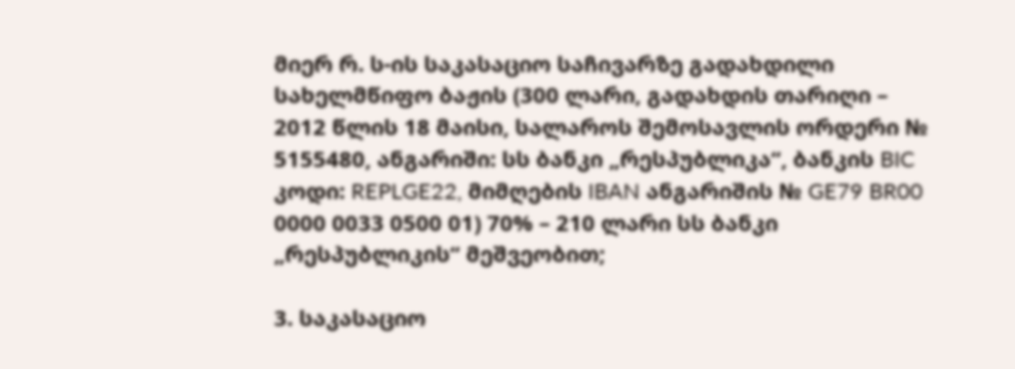მიერ რ. ს-ის საკასაციო საჩივარზე გადახდილი სახელმწიფო ბაჟის (300 ლარი, გადახდის თარიღი – 2012 წლის 18 მაისი, სალაროს შემოსავლის ორდერი № 5155480, ანგარიში: სს ბანკი „რესპუბლიკა“, ბანკის BIC კოდი: REPLGE22, მიმღების IBAN ანგარიშის № GE79 BR00 0000 0033 0500 01) 70% – 210 ლარი სს ბანკი „რესპუბლიკის“ მეშვეობით;

3. საკასაციო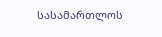სასამართლოს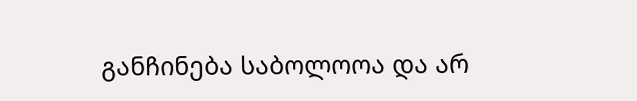განჩინება საბოლოოა და არ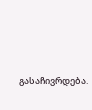გასაჩივრდება.